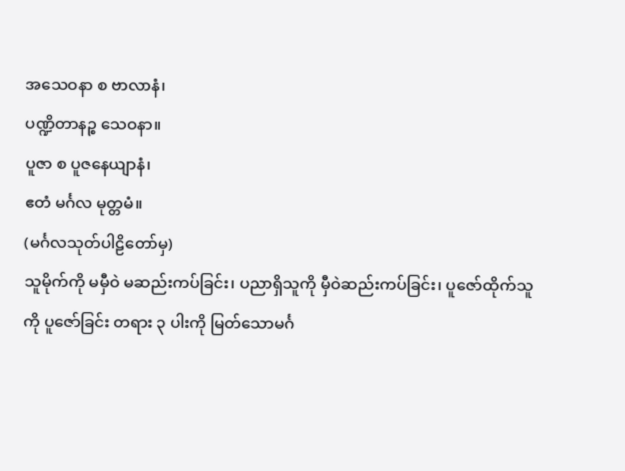အသေဝနာ စ ဗာလာနံ၊
ပဏ္ဍိတာနဉ္စ သေဝနာ။
ပူဇာ စ ပူဇနေယျာနံ၊
ဧတံ မင်္ဂလ မုတ္တမံ။
(မင်္ဂလသုတ်ပါဠိတော်မှ)
သူမိုက်ကို မမှီဝဲ မဆည်းကပ်ခြင်း၊ ပညာရှိသူကို မှီဝဲဆည်းကပ်ခြင်း၊ ပူဇော်ထိုက်သူကို ပူဇော်ခြင်း တရား ၃ ပါးကို မြတ်သောမင်္ဂ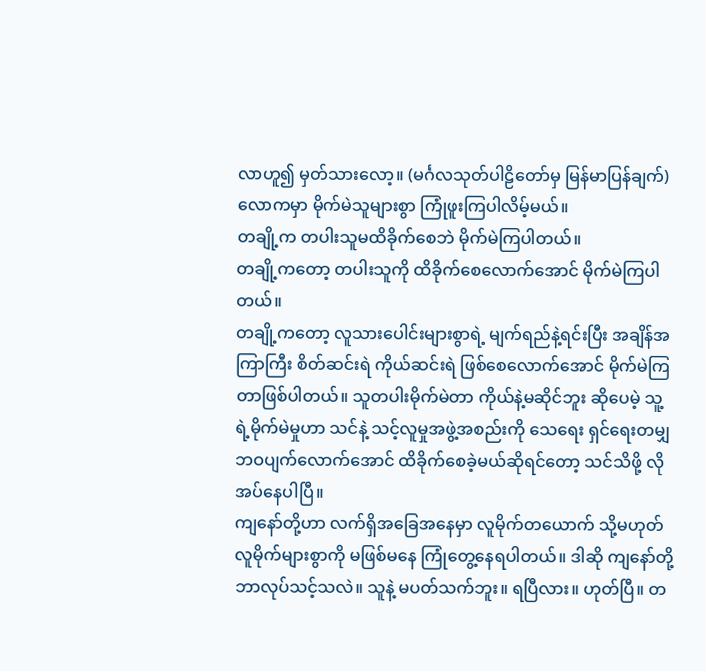လာဟူ၍ မှတ်သားလော့။ (မင်္ဂလသုတ်ပါဠိတော်မှ မြန်မာပြန်ချက်)
လောကမှာ မိုက်မဲသူများစွာ ကြုံဖူးကြပါလိမ့်မယ်။
တချို့က တပါးသူမထိခိုက်စေဘဲ မိုက်မဲကြပါတယ်။
တချို့ကတော့ တပါးသူကို ထိခိုက်စေလောက်အောင် မိုက်မဲကြပါတယ်။
တချို့ကတော့ လူသားပေါင်းများစွာရဲ့ မျက်ရည်နဲ့ရင်းပြီး အချိန်အကြာကြီး စိတ်ဆင်းရဲ ကိုယ်ဆင်းရဲ ဖြစ်စေလောက်အောင် မိုက်မဲကြတာဖြစ်ပါတယ်။ သူတပါးမိုက်မဲတာ ကိုယ်နဲ့မဆိုင်ဘူး ဆိုပေမဲ့ သူ့ရဲ့မိုက်မဲမှုဟာ သင်နဲ့ သင့်လူမှုအဖွဲ့အစည်းကို သေရေး ရှင်ရေးတမျှ ဘဝပျက်လောက်အောင် ထိခိုက်စေခဲ့မယ်ဆိုရင်တော့ သင်သိဖို့ လိုအပ်နေပါပြီ။
ကျနော်တို့ဟာ လက်ရှိအခြေအနေမှာ လူမိုက်တယောက် သို့မဟုတ် လူမိုက်များစွာကို မဖြစ်မနေ ကြုံတွေ့နေရပါတယ်။ ဒါဆို ကျနော်တို့ ဘာလုပ်သင့်သလဲ။ သူနဲ့ မပတ်သက်ဘူး။ ရပြီလား။ ဟုတ်ပြီ။ တ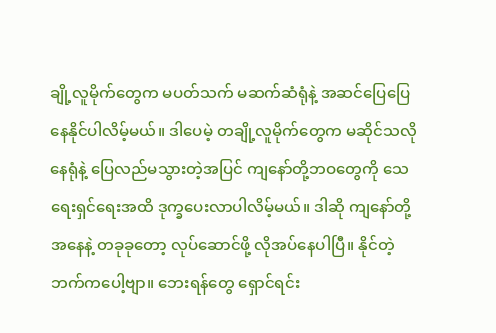ချို့လူမိုက်တွေက မပတ်သက် မဆက်ဆံရုံနဲ့ အဆင်ပြေပြေ နေနိုင်ပါလိမ့်မယ်။ ဒါပေမဲ့ တချို့လူမိုက်တွေက မဆိုင်သလိုနေရုံနဲ့ ပြေလည်မသွားတဲ့အပြင် ကျနော်တို့ဘဝတွေကို သေရေးရှင်ရေးအထိ ဒုက္ခပေးလာပါလိမ့်မယ်။ ဒါဆို ကျနော်တို့အနေနဲ့ တခုခုတော့ လုပ်ဆောင်ဖို့ လိုအပ်နေပါပြီ။ နိုင်တဲ့ဘက်ကပေါ့ဗျာ။ ဘေးရန်တွေ ရှောင်ရင်း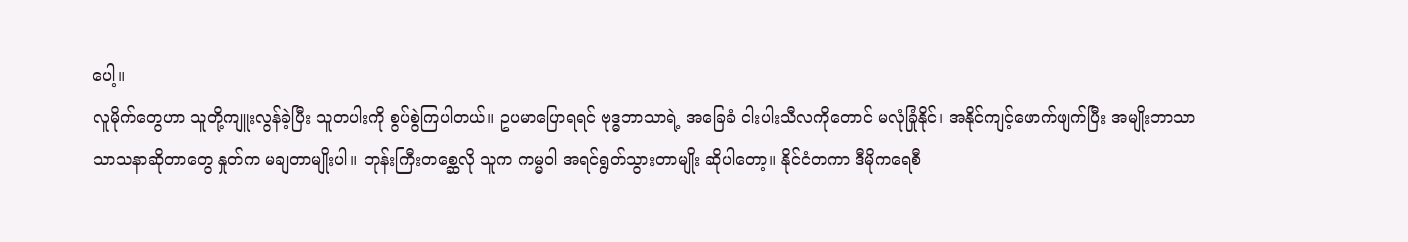ပေါ့။
လူမိုက်တွေဟာ သူတို့ကျူးလွန်ခဲ့ပြီး သူတပါးကို စွပ်စွဲကြပါတယ်။ ဥပမာပြောရရင် ဗုဒ္ဓဘာသာရဲ့ အခြေခံ ငါးပါးသီလကိုတောင် မလုံခြုံနိုင်၊ အနိုင်ကျင့်ဖောက်ဖျက်ပြီး အမျိုးဘာသာ သာသနာဆိုတာတွေ နှုတ်က မချတာမျိုးပါ။ ဘုန်းကြီးတစ္ဆေလို သူက ကမ္မဝါ အရင်ရွတ်သွားတာမျိုး ဆိုပါတော့။ နိုင်ငံတကာ ဒီမိုကရေစီ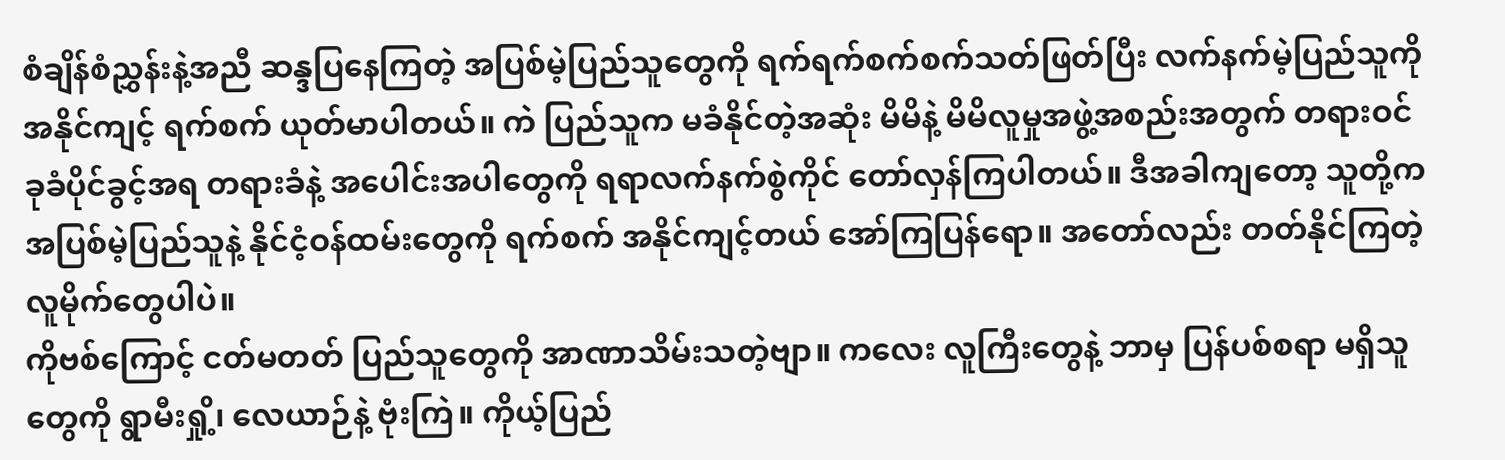စံချိန်စံညွှန်းနဲ့အညီ ဆန္ဒပြနေကြတဲ့ အပြစ်မဲ့ပြည်သူတွေကို ရက်ရက်စက်စက်သတ်ဖြတ်ပြီး လက်နက်မဲ့ပြည်သူကို အနိုင်ကျင့် ရက်စက် ယုတ်မာပါတယ်။ ကဲ ပြည်သူက မခံနိုင်တဲ့အဆုံး မိမိနဲ့ မိမိလူမှုအဖွဲ့အစည်းအတွက် တရားဝင် ခုခံပိုင်ခွင့်အရ တရားခံနဲ့ အပေါင်းအပါတွေကို ရရာလက်နက်စွဲကိုင် တော်လှန်ကြပါတယ်။ ဒီအခါကျတော့ သူတို့က အပြစ်မဲ့ပြည်သူနဲ့ နိုင်ငံ့ဝန်ထမ်းတွေကို ရက်စက် အနိုင်ကျင့်တယ် အော်ကြပြန်ရော။ အတော်လည်း တတ်နိုင်ကြတဲ့ လူမိုက်တွေပါပဲ။
ကိုဗစ်ကြောင့် ငတ်မတတ် ပြည်သူတွေကို အာဏာသိမ်းသတဲ့ဗျာ။ ကလေး လူကြီးတွေနဲ့ ဘာမှ ပြန်ပစ်စရာ မရှိသူတွေကို ရွာမီးရှို့၊ လေယာဉ်နဲ့ ဗုံးကြဲ။ ကိုယ့်ပြည်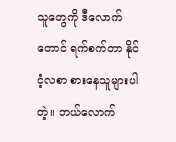သူတွေကို ဒီလောက်တောင် ရက်စက်တာ နိုင်ငံ့လစာ စားနေသူများပါတဲ့။ ဘယ်လောက်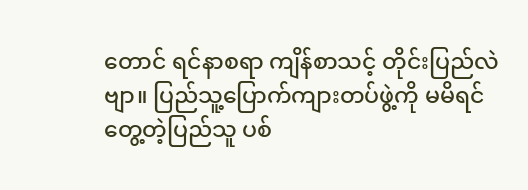တောင် ရင်နာစရာ ကျိန်စာသင့် တိုင်းပြည်လဲဗျာ။ ပြည်သူ့ပြောက်ကျားတပ်ဖွဲ့ကို မမိရင် တွေ့တဲ့ပြည်သူ ပစ်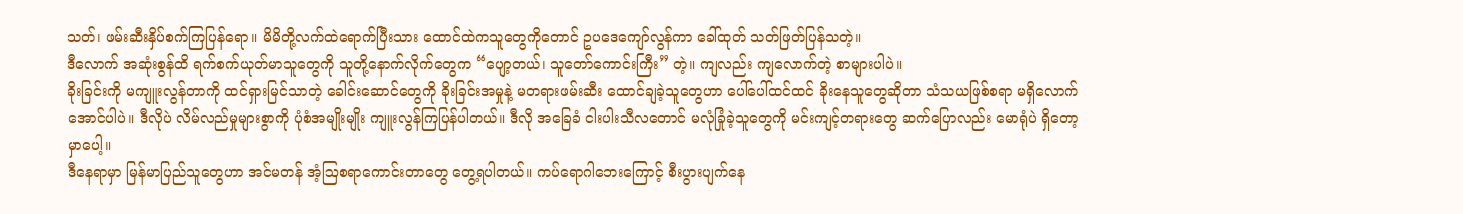သတ်၊ ဖမ်းဆီးနှိပ်စက်ကြပြန်ရော။ မိမိတို့လက်ထဲရောက်ပြီးသား ထောင်ထဲကသူတွေကိုတောင် ဥပဒေကျော်လွန်ကာ ခေါ်ထုတ် သတ်ဖြတ်ပြန်သတဲ့။
ဒီလောက် အဆုံးစွန်ထိ ရက်စက်ယုတ်မာသူတွေကို သူတို့နောက်လိုက်တွေက “ပျော့တယ်၊ သူတော်ကောင်းကြီး” တဲ့။ ကျလည်း ကျလောက်တဲ့ စာများပါပဲ။
ခိုးခြင်းကို မကျူးလွန်တာကို ထင်ရှားမြင်သာတဲ့ ခေါင်းဆောင်တွေကို ခိုးခြင်းအမှုနဲ့ မတရားဖမ်းဆီး ထောင်ချခဲ့သူတွေဟာ ပေါ်ပေါ်ထင်ထင် ခိုးနေသူတွေဆိုတာ သံသယဖြစ်စရာ မရှိလောက်အောင်ပါပဲ။ ဒီလိုပဲ လိမ်လည်မှုများစွာကို ပုံစံအမျိုးမျိုး ကျူးလွန်ကြပြန်ပါတယ်။ ဒီလို အခြေခံ ငါးပါးသီလတောင် မလုံခြုံခဲ့သူတွေကို မင်းကျင့်တရားတွေ ဆက်ပြောလည်း မောရုံပဲ ရှိတော့မှာပေါ့။
ဒီနေရာမှာ မြန်မာပြည်သူတွေဟာ အင်မတန် အံ့ဩစရာကောင်းတာတွေ တွေ့ရပါတယ်။ ကပ်ရောဂါဘေးကြောင့် စီးပွားပျက်နေ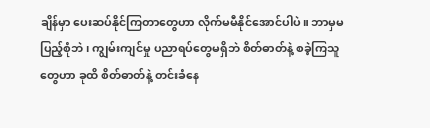ချိန်မှာ ပေးဆပ်နိုင်ကြတာတွေဟာ လိုက်မမီနိုင်အောင်ပါပဲ။ ဘာမှမပြည့်စုံဘဲ၊ ကျွမ်းကျင်မှု ပညာရပ်တွေမရှိဘဲ စိတ်ဓာတ်နဲ့ စခဲ့ကြသူတွေဟာ ခုထိ စိတ်ဓာတ်နဲ့ တင်းခံနေ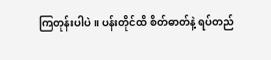ကြတုန်းပါပဲ။ ပန်းတိုင်ထိ စိတ်ဓာတ်နဲ့ ရပ်တည်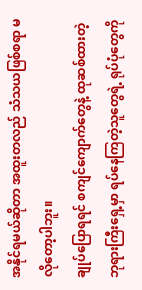အနိုင်ရမယ်ဆိုတာ အထူးတလည် သံသယဖြစ်စရာ မလိုတော့ပါဘူး။
ချုပ်ပြောရရင် စကျင်ကျောက်တွေနဲ့ ထုဆစ်ထားတဲ့ ဘုရားကြီးရှေ့မှာ ရပ်နေကြတဲ့သူတွေရဲ့ ရုပ်ပုံတွေကို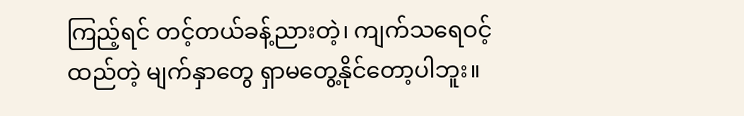ကြည့်ရင် တင့်တယ်ခန့်ညားတဲ့၊ ကျက်သရေဝင့်ထည်တဲ့ မျက်နှာတွေ ရှာမတွေ့နိုင်တော့ပါဘူး။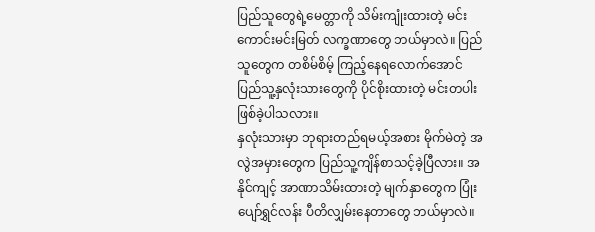ပြည်သူတွေရဲ့မေတ္တာကို သိမ်းကျုံးထားတဲ့ မင်းကောင်းမင်းမြတ် လက္ခဏာတွေ ဘယ်မှာလဲ။ ပြည်သူတွေက တစိမ်စိမ့် ကြည့်နေရလောက်အောင် ပြည်သူ့နှလုံးသားတွေကို ပိုင်စိုးထားတဲ့ မင်းတပါး ဖြစ်ခဲ့ပါသလား။
နှလုံးသားမှာ ဘုရားတည်ရမယ့်အစား မိုက်မဲတဲ့ အလွဲအမှားတွေက ပြည်သူ့ကျိန်စာသင့်ခဲ့ပြီလား။ အနိုင်ကျင့် အာဏာသိမ်းထားတဲ့ မျက်နှာတွေက ပြုံးပျော်ရွှင်လန်း ပီတိလျှမ်းနေတာတွေ ဘယ်မှာလဲ။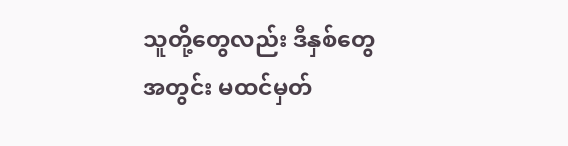သူတို့တွေလည်း ဒီနှစ်တွေအတွင်း မထင်မှတ်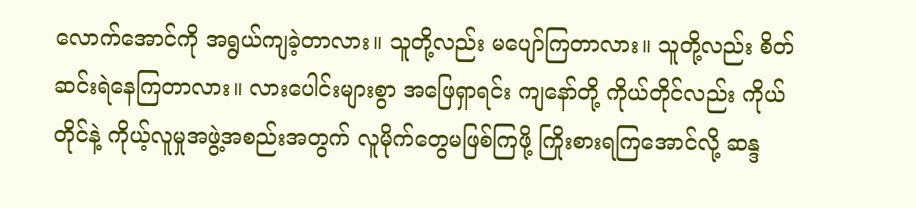လောက်အောင်ကို အရွယ်ကျခဲ့တာလား။ သူတို့လည်း မပျော်ကြတာလား။ သူတို့လည်း စိတ်ဆင်းရဲနေကြတာလား။ လားပေါင်းများစွာ အဖြေရှာရင်း ကျနော်တို့ ကိုယ်တိုင်လည်း ကိုယ်တိုင်နဲ့ ကိုယ့်လူမှုအဖွဲ့အစည်းအတွက် လူမိုက်တွေမဖြစ်ကြဖို့ ကြိုးစားရကြအောင်လို့ ဆန္ဒ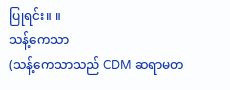ပြုရင်း။ ။
သန့်ကေသာ
(သန့်ကေသာသည် CDM ဆရာမတ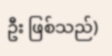ဦး ဖြစ်သည်)